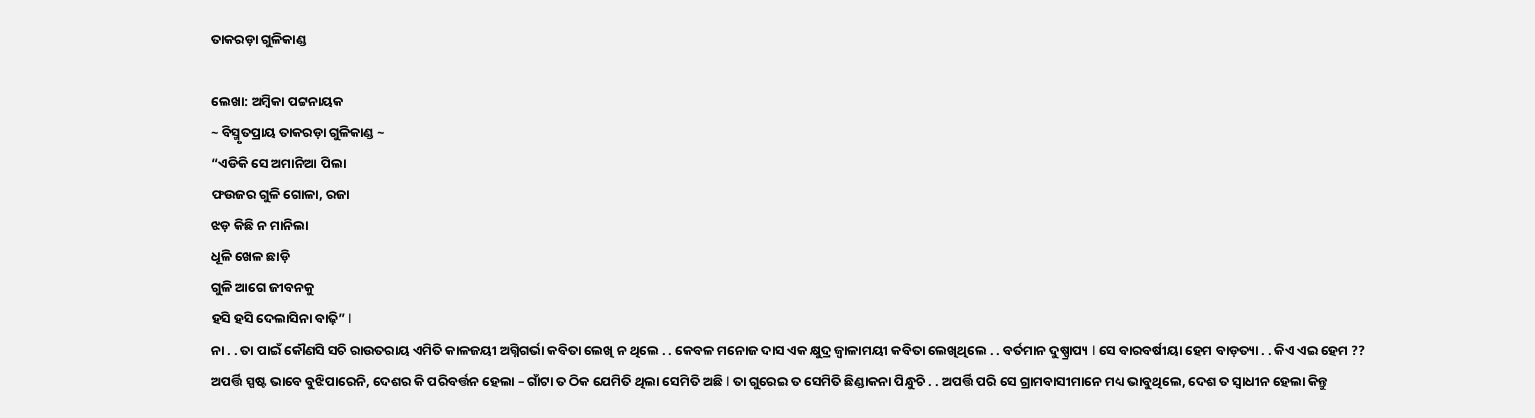ତାକରଡ଼ା ଗୁଳିକାଣ୍ଡ

ଲେଖା: ଅମ୍ବିକା ପଟ୍ଟନାୟକ
~ ବିସ୍ମୃତପ୍ରାୟ ତାକରଡ଼ା ଗୁଳିକାଣ୍ଡ ~
“ଏଡିକି ସେ ଅମାନିଆ ପିଲା
ଫଉଜର ଗୁଳି ଗୋଳା, ରଜା
ଝଡ଼ କିଛି ନ ମାନିଲା
ଧୂଳି ଖେଳ ଛାଡ଼ି
ଗୁଳି ଆଗେ ଜୀବନକୁ
ହସି ହସି ଦେଲାସିନା ବାଢ଼ି” l
ନା . . ତା ପାଇଁ କୌଣସି ସଚି ରାଉତରାୟ ଏମିତି କାଳଜୟୀ ଅଗ୍ନିଗର୍ଭା କବିତା ଲେଖି ନ ଥିଲେ . . କେବଳ ମନୋଜ ଦାସ ଏକ କ୍ଷୁଦ୍ର ଜ୍ୱାଳାମୟୀ କବିତା ଲେଖିଥିଲେ . . ବର୍ତମାନ ଦୁଷ୍ପ୍ରାପ୍ୟ l ସେ ବାରବର୍ଷୀୟା ହେମ ବାଡ଼ତ୍ୟା . . କିଏ ଏଇ ହେମ ??
ଅପର୍ତ୍ତି ସ୍ପଷ୍ଟ ଭାବେ ବୁଝିପାରେନି, ଦେଶର କି ପରିବର୍ତ୍ତନ ହେଲା – ଗାଁଟା ତ ଠିକ ଯେମିତି ଥିଲା ସେମିତି ଅଛି l ତା ଗୁରେଇ ତ ସେମିତି ଛିଣ୍ଡାକନା ପିନ୍ଧୁଚି . . ଅପର୍ତ୍ତି ପରି ସେ ଗ୍ରାମବାସୀମାନେ ମଧ୍ୟ ଭାବୁଥିଲେ, ଦେଶ ତ ସ୍ୱାଧୀନ ହେଲା କିନ୍ତୁ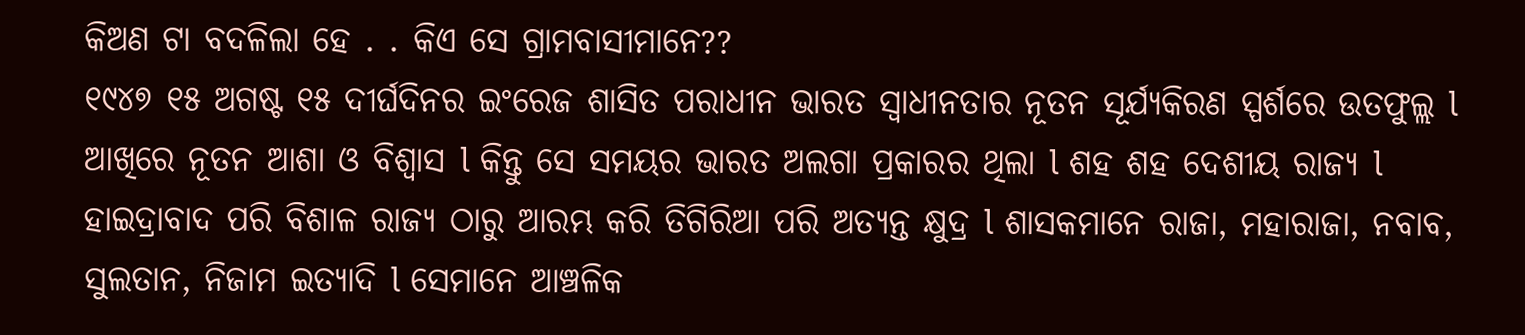କିଅଣ ଟା ବଦଳିଲା ହେ . . କିଏ ସେ ଗ୍ରାମବାସୀମାନେ??
୧୯୪୭ ୧୫ ଅଗଷ୍ଟ ୧୫ ଦୀର୍ଘଦିନର ଇଂରେଜ ଶାସିତ ପରାଧୀନ ଭାରତ ସ୍ୱାଧୀନତାର ନୂତନ ସୂର୍ଯ୍ୟକିରଣ ସ୍ପର୍ଶରେ ଉତଫୁଲ୍ଲ l ଆଖିରେ ନୂତନ ଆଶା ଓ ବିଶ୍ୱାସ l କିନ୍ତୁ ସେ ସମୟର ଭାରତ ଅଲଗା ପ୍ରକାରର ଥିଲା l ଶହ ଶହ ଦେଶୀୟ ରାଜ୍ୟ l ହାଇଦ୍ରାବାଦ ପରି ବିଶାଳ ରାଜ୍ୟ ଠାରୁ ଆରମ୍ଭ କରି ତିଗିରିଆ ପରି ଅତ୍ୟନ୍ତ କ୍ଷୁଦ୍ର l ଶାସକମାନେ ରାଜା, ମହାରାଜା, ନବାବ, ସୁଲତାନ, ନିଜାମ ଇତ୍ୟାଦି l ସେମାନେ ଆଞ୍ଚଳିକ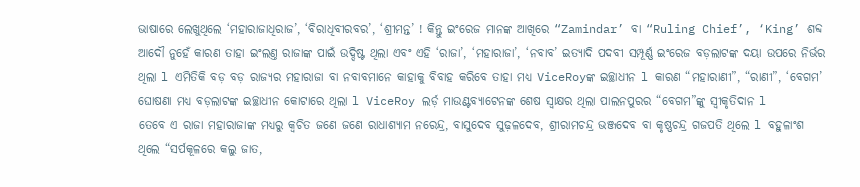ଭାଷାରେ ଲେଖୁଥିଲେ ‘ମହାରାଜାଧିରାଜ’, ‘ବିରାଧିବୀରବର’, ‘ଶ୍ରୀମନ୍ତ’ ! କିନ୍ତୁ ଇଂରେଜ ମାନଙ୍କ ଆଖିରେ “Zamindar’ ବା “Ruling Chief’, ‘King’ ଶବ୍ଦ ଆଦୌ ନୁହେଁ କାରଣ ତାହା ଇଂଲଣ୍ତ ରାଜାଙ୍କ ପାଇଁ ଉଦ୍ଦିଷ୍ଟ ଥିଲା ଏବଂ ଏହି ‘ରାଜା’, ‘ମହାରାଜା’, ‘ନବାବ’ ଇତ୍ୟାଦି ପଦବୀ ସମ୍ପୂର୍ଣ୍ଣ ଇଂରେଜ ବଡ଼ଲାଟଙ୍କ ଦୟା ଉପରେ ନିର୍ଭର ଥିଲା l ଏମିତିକି ବଡ଼ ବଡ଼ ରାଜ୍ୟର ମହାରାଜା ବା ନବାବମାନେ କାହାକୁ ବିବାହ କରିବେ ତାହା ମଧ୍ୟ ViceRoyଙ୍କ ଇଚ୍ଛାଧୀନ l କାରଣ “ମହାରାଣୀ”, “ରାଣୀ”, ‘ବେଗମ’ ଘୋଷଣା ମଧ୍ୟ ବଡ଼ଲାଟଙ୍କ ଇଚ୍ଛାଧୀନ କୋଟାରେ ଥିଲା l ViceRoy ଲର୍ଡ଼ ମାଉଣ୍ଟବ୍ୟାଟେନଙ୍କ ଶେଷ ସ୍ଵାକ୍ଷର ଥିଲା ପାଲନପୁରର “ବେଗମ”ଙ୍କୁ ସ୍ୱୀକୃତିଦାନ l
ତେବେ ଏ ରାଜା ମହାରାଜାଙ୍କ ମଧ୍ୟରୁ କ୍ଵଚିତ ଜଣେ ଜଣେ ରାଧାଶ୍ୟାମ ନରେନ୍ଦ୍ର, ବାସୁଦେବ ସୁଢ଼ଳଦେବ, ଶ୍ରୀରାମଚନ୍ଦ୍ର ଭଞ୍ଜଦେବ ବା କୃଷ୍ଣଚନ୍ଦ୍ର ଗଜପତି ଥିଲେ l ବହୁଳାଂଶ ଥିଲେ “ସର୍ପକୂଳରେ କଲୁ ଜାତ,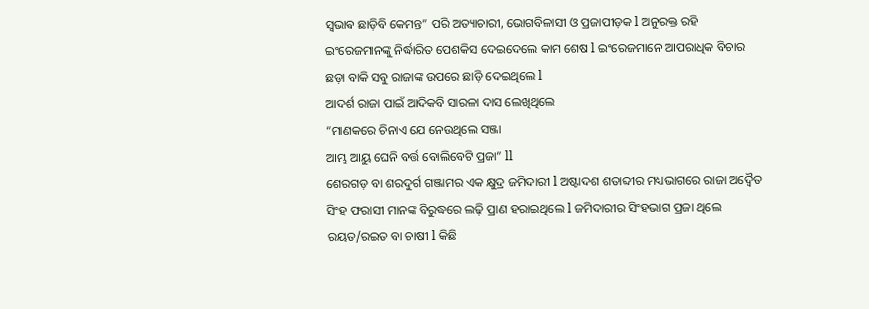ସ୍ଵଭାଵ ଛାଡ଼ିବି କେମନ୍ତ” ପରି ଅତ୍ୟାଚାରୀ, ଭୋଗବିଳାସୀ ଓ ପ୍ରଜାପୀଡ଼କ l ଅନୁରକ୍ତ ରହି ଇଂରେଜମାନଙ୍କୁ ନିର୍ଦ୍ଧାରିତ ପେଶକିସ ଦେଇଦେଲେ କାମ ଶେଷ l ଇଂରେଜମାନେ ଆପରାଧିକ ବିଚାର ଛଡ଼ା ବାକି ସବୁ ରାଜାଙ୍କ ଉପରେ ଛାଡ଼ି ଦେଇଥିଲେ l
ଆଦର୍ଶ ରାଜା ପାଇଁ ଆଦିକବି ସାରଳା ଦାସ ଲେଖିଥିଲେ
“ମାଣକରେ ଚିନାଏ ଯେ ନେଉଥିଲେ ସଞ୍ଜା
ଆମ୍ଭ ଆୟୁ ଘେନି ବର୍ତ୍ତ ବୋଲିବେଟି ପ୍ରଜା” ll
ଶେରଗଡ଼ ବା ଶରଦୁର୍ଗ ଗଞ୍ଜାମର ଏକ କ୍ଷୁଦ୍ର ଜମିଦାରୀ l ଅଷ୍ଟାଦଶ ଶତାବ୍ଦୀର ମଧ୍ୟଭାଗରେ ରାଜା ଅଦ୍ୱୈତ ସିଂହ ଫରାସୀ ମାନଙ୍କ ବିରୁଦ୍ଧରେ ଲଢ଼ି ପ୍ରାଣ ହରାଇଥିଲେ l ଜମିଦାରୀର ସିଂହଭାଗ ପ୍ରଜା ଥିଲେ ରୟତ/ରଇତ ବା ଚାଷୀ l କିଛି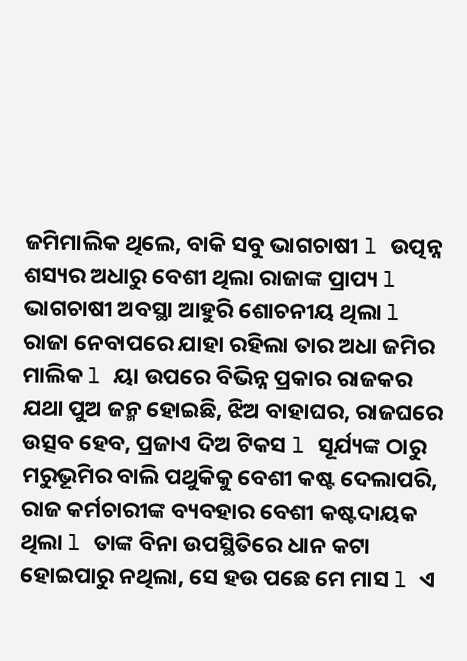ଜମିମାଲିକ ଥିଲେ, ବାକି ସବୁ ଭାଗଚାଷୀ l ଉତ୍ପନ୍ନ ଶସ୍ୟର ଅଧାରୁ ବେଶୀ ଥିଲା ରାଜାଙ୍କ ପ୍ରାପ୍ୟ l ଭାଗଚାଷୀ ଅବସ୍ଥା ଆହୁରି ଶୋଚନୀୟ ଥିଲା l ରାଜା ନେବାପରେ ଯାହା ରହିଲା ତାର ଅଧା ଜମିର ମାଲିକ l ୟା ଉପରେ ବିଭିନ୍ନ ପ୍ରକାର ରାଜକର ଯଥା ପୁଅ ଜନ୍ମ ହୋଇଛି, ଝିଅ ବାହାଘର, ରାଜଘରେ ଉତ୍ସବ ହେବ, ପ୍ରଜାଏ ଦିଅ ଟିକସ l ସୂର୍ଯ୍ୟଙ୍କ ଠାରୁ ମରୁଭୂମିର ବାଲି ପଥୁକିକୁ ବେଶୀ କଷ୍ଟ ଦେଲାପରି, ରାଜ କର୍ମଚାରୀଙ୍କ ବ୍ୟବହାର ବେଶୀ କଷ୍ଟଦାୟକ ଥିଲା l ତାଙ୍କ ବିନା ଉପସ୍ଥିତିରେ ଧାନ କଟା ହୋଇପାରୁ ନଥିଲା, ସେ ହଉ ପଛେ ମେ ମାସ l ଏ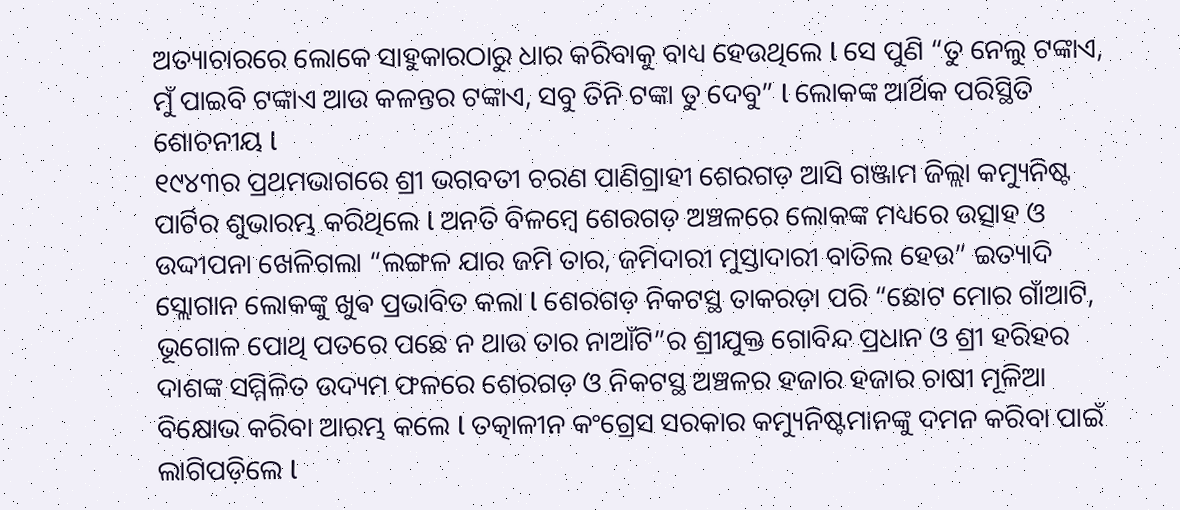ଅତ୍ୟାଚାରରେ ଲୋକେ ସାହୁକାରଠାରୁ ଧାର କରିବାକୁ ବାଧ୍ୟ ହେଉଥିଲେ l ସେ ପୁଣି “ତୁ ନେଲୁ ଟଙ୍କାଏ, ମୁଁ ପାଇବି ଟଙ୍କାଏ ଆଉ କଳନ୍ତର ଟଙ୍କାଏ, ସବୁ ତିନି ଟଙ୍କା ତୁ ଦେବୁ” l ଲୋକଙ୍କ ଆର୍ଥିକ ପରିସ୍ଥିତି ଶୋଚନୀୟ l
୧୯୪୩ର ପ୍ରଥମଭାଗରେ ଶ୍ରୀ ଭଗବତୀ ଚରଣ ପାଣିଗ୍ରାହୀ ଶେରଗଡ଼ ଆସି ଗଞ୍ଜାମ ଜିଲ୍ଲା କମ୍ୟୁନିଷ୍ଟ ପାର୍ଟିର ଶୁଭାରମ୍ଭ କରିଥିଲେ l ଅନତି ବିଳମ୍ବେ ଶେରଗଡ଼ ଅଞ୍ଚଳରେ ଲୋକଙ୍କ ମଧ୍ୟରେ ଉତ୍ସାହ ଓ ଉଦ୍ଦୀପନା ଖେଳିଗଲା “ଲଙ୍ଗଳ ଯାର ଜମି ତାର, ଜମିଦାରୀ ମୁସ୍ତାଦାରୀ ବାତିଲ ହେଉ” ଇତ୍ୟାଦି ସ୍ଲୋଗାନ ଲୋକଙ୍କୁ ଖୁଵ ପ୍ରଭାବିତ କଲା l ଶେରଗଡ଼ ନିକଟସ୍ଥ ତାକରଡ଼ା ପରି “ଛୋଟ ମୋର ଗାଁଆଟି, ଭୂଗୋଳ ପୋଥି ପତରେ ପଛେ ନ ଥାଉ ତାର ନାଆଁଟି”ର ଶ୍ରୀଯୁକ୍ତ ଗୋବିନ୍ଦ ପ୍ରଧାନ ଓ ଶ୍ରୀ ହରିହର ଦାଶଙ୍କ ସମ୍ମିଳିତ ଉଦ୍ୟମ ଫଳରେ ଶେରଗଡ଼ ଓ ନିକଟସ୍ଥ ଅଞ୍ଚଳର ହଜାର ହଜାର ଚାଷୀ ମୂଳିଆ ବିକ୍ଷୋଭ କରିବା ଆରମ୍ଭ କଲେ l ତତ୍କାଳୀନ କଂଗ୍ରେସ ସରକାର କମ୍ୟୁନିଷ୍ଟମାନଙ୍କୁ ଦମନ କରିବା ପାଇଁ ଲାଗିପଡ଼ିଲେ l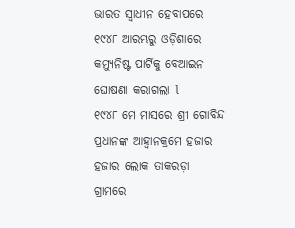ଭାରତ ସ୍ୱାଧୀନ ହେବାପରେ ୧୯୪୮ ଆରମ୍ଭରୁ ଓଡ଼ିଶାରେ କମ୍ୟୁନିଷ୍ଟ ପାର୍ଟିକୁ ବେଆଇନ ଘୋଷଣା କରାଗଲା l
୧୯୪୮ ମେ ମାସରେ ଶ୍ରୀ ଗୋବିନ୍ଦ ପ୍ରଧାନଙ୍କ ଆହ୍ୱାନକ୍ରମେ ହଜାର ହଜାର ଲୋକ ତାକରଡ଼ା ଗ୍ରାମରେ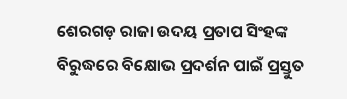ଶେରଗଡ଼ ରାଜା ଉଦୟ ପ୍ରତାପ ସିଂହଙ୍କ ବିରୁଦ୍ଧରେ ବିକ୍ଷୋଭ ପ୍ରଦର୍ଶନ ପାଇଁ ପ୍ରସ୍ତୁତ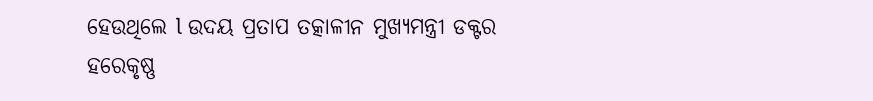ହେଉଥିଲେ l ଉଦୟ ପ୍ରତାପ ତତ୍କାଳୀନ ମୁଖ୍ୟମନ୍ତ୍ରୀ ଡକ୍ଟର ହରେକୃଷ୍ଣ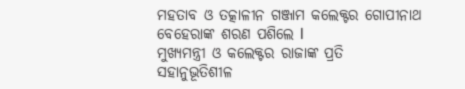ମହତାବ ଓ ତତ୍କାଳୀନ ଗଞ୍ଜାମ କଲେକ୍ଟର ଗୋପୀନାଥ ବେହେରାଙ୍କ ଶରଣ ପଶିଲେ l
ମୁଖ୍ୟମନ୍ତ୍ରୀ ଓ କଲେକ୍ଟର ରାଜାଙ୍କ ପ୍ରତି ସହାନୁଭୂତିଶୀଳ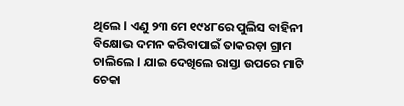ଥିଲେ l ଏଣୁ ୨୩ ମେ ୧୯୪୮ରେ ପୁଲିସ ବାହିନୀ ବିକ୍ଷୋଭ ଦମନ କରିବାପାଇଁ ତାକରଡ଼ା ଗ୍ରାମ ଚାଲିଲେ l ଯାଇ ଦେଖିଲେ ରାସ୍ତା ଉପରେ ମାଟି ଚେକା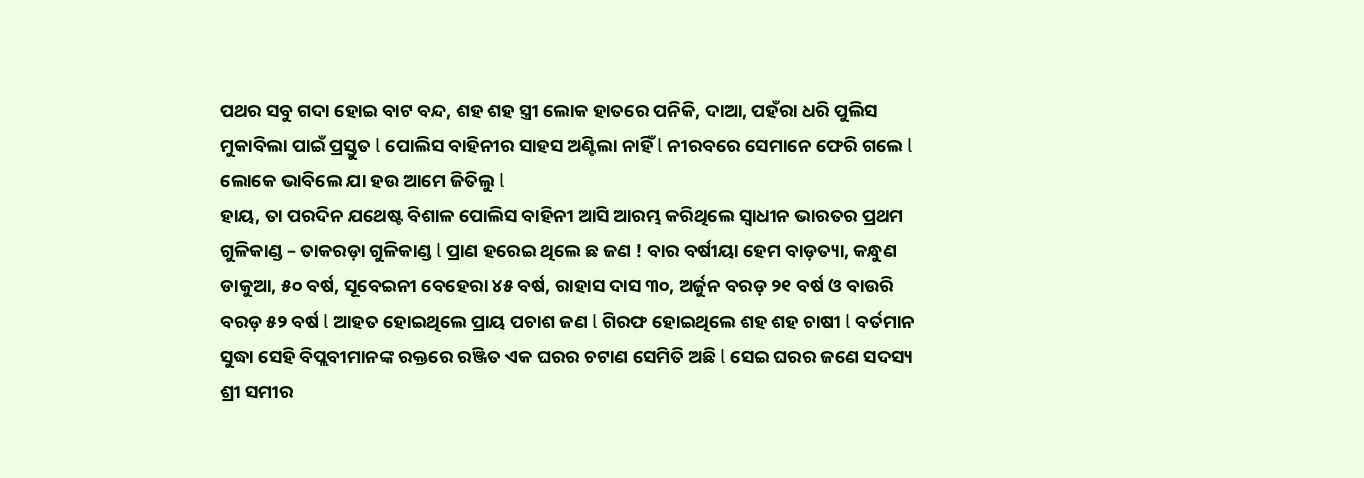ପଥର ସବୁ ଗଦା ହୋଇ ବାଟ ବନ୍ଦ, ଶହ ଶହ ସ୍ତ୍ରୀ ଲୋକ ହାତରେ ପନିକି, ଦାଆ, ପହଁରା ଧରି ପୁଲିସ ମୁକାବିଲା ପାଇଁ ପ୍ରସ୍ତୁତ l ପୋଲିସ ବାହିନୀର ସାହସ ଅଣ୍ଟିଲା ନାହିଁ l ନୀରବରେ ସେମାନେ ଫେରି ଗଲେ l ଲୋକେ ଭାବିଲେ ଯା ହଉ ଆମେ ଜିତିଲୁ l
ହାୟ, ତା ପରଦିନ ଯଥେଷ୍ଟ ବିଶାଳ ପୋଲିସ ବାହିନୀ ଆସି ଆରମ୍ଭ କରିଥିଲେ ସ୍ୱାଧୀନ ଭାରତର ପ୍ରଥମ ଗୁଳିକାଣ୍ଡ – ତାକରଡ଼ା ଗୁଳିକାଣ୍ଡ l ପ୍ରାଣ ହରେଇ ଥିଲେ ଛ ଜଣ ! ବାର ବର୍ଷୀୟା ହେମ ବାଡ଼ତ୍ୟା, କନ୍ଧୁଣ ଡାକୁଆ, ୫୦ ବର୍ଷ, ସୂବେଇନୀ ବେହେରା ୪୫ ବର୍ଷ, ରାହାସ ଦାସ ୩୦, ଅର୍ଜୁନ ବରଡ଼ ୨୧ ବର୍ଷ ଓ ବାଉରି ବରଡ଼ ୫୨ ବର୍ଷ l ଆହତ ହୋଇଥିଲେ ପ୍ରାୟ ପଚାଶ ଜଣ l ଗିରଫ ହୋଇଥିଲେ ଶହ ଶହ ଚାଷୀ l ବର୍ତମାନ ସୁଦ୍ଧା ସେହି ବିପ୍ଲବୀମାନଙ୍କ ରକ୍ତରେ ରଞ୍ଜିତ ଏକ ଘରର ଚଟାଣ ସେମିତି ଅଛି l ସେଇ ଘରର ଜଣେ ସଦସ୍ୟ ଶ୍ରୀ ସମୀର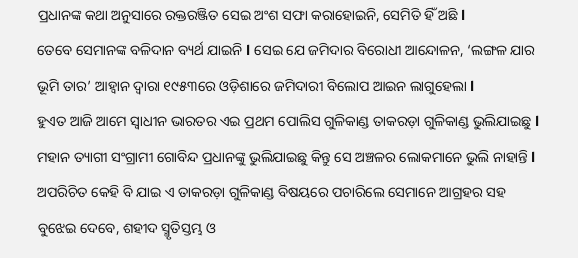ପ୍ରଧାନଙ୍କ କଥା ଅନୁସାରେ ରକ୍ତରଞ୍ଜିତ ସେଇ ଅଂଶ ସଫା କରାହୋଇନି, ସେମିତି ହିଁ ଅଛି l
ତେବେ ସେମାନଙ୍କ ବଳିଦାନ ବ୍ୟର୍ଥ ଯାଇନି l ସେଇ ଯେ ଜମିଦାର ବିରୋଧୀ ଆନ୍ଦୋଳନ, ‘ଲଙ୍ଗଳ ଯାର ଭୂମି ତାର’ ଆହ୍ୱାନ ଦ୍ଵାରା ୧୯୫୩ରେ ଓଡ଼ିଶାରେ ଜମିଦାରୀ ବିଲୋପ ଆଇନ ଲାଗୁହେଲା l
ହୁଏତ ଆଜି ଆମେ ସ୍ୱାଧୀନ ଭାରତର ଏଇ ପ୍ରଥମ ପୋଲିସ ଗୁଳିକାଣ୍ଡ ତାକରଡ଼ା ଗୁଳିକାଣ୍ଡ ଭୁଲିଯାଇଛୁ l ମହାନ ତ୍ୟାଗୀ ସଂଗ୍ରାମୀ ଗୋବିନ୍ଦ ପ୍ରଧାନଙ୍କୁ ଭୁଲିଯାଇଛୁ କିନ୍ତୁ ସେ ଅଞ୍ଚଳର ଲୋକମାନେ ଭୁଲି ନାହାନ୍ତି l ଅପରିଚିତ କେହି ବି ଯାଇ ଏ ତାକରଡ଼ା ଗୁଳିକାଣ୍ଡ ବିଷୟରେ ପଚାରିଲେ ସେମାନେ ଆଗ୍ରହର ସହ ବୁଝେଇ ଦେବେ, ଶହୀଦ ସ୍ମୃତିସ୍ତମ୍ଭ ଓ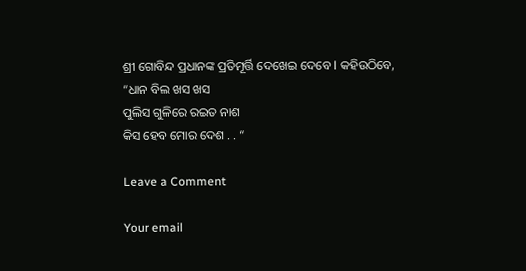ଶ୍ରୀ ଗୋବିନ୍ଦ ପ୍ରଧାନଙ୍କ ପ୍ରତିମୂର୍ତ୍ତି ଦେଖେଇ ଦେବେ l କହିଉଠିବେ,
“ଧାନ ବିଲ ଖସ ଖସ
ପୁଲିସ ଗୁଳିରେ ରଇତ ନାଶ
କିସ ହେବ ମୋର ଦେଶ . . “

Leave a Comment

Your email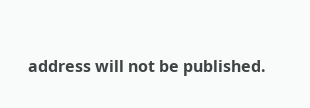address will not be published.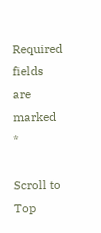Required fields are marked *

Scroll to Top